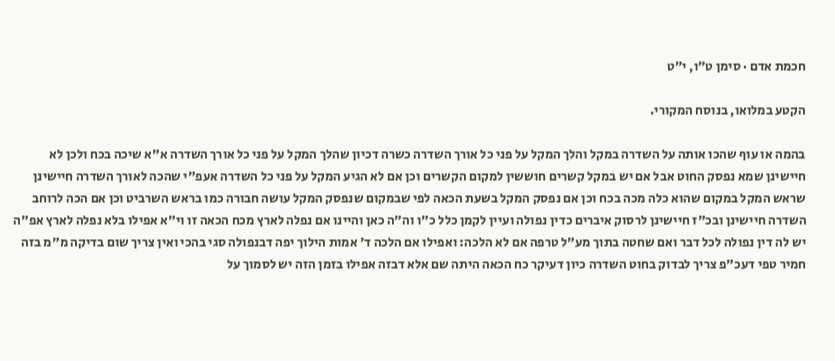חכמת אדם · סימן ט״ו, י״ט

הקטע במלואו, בנוסח המקורי.

בהמה או עוף שהכו אותה על השדרה במקל והלך המקל על פני כל אורך השדרה כשרה דכיון שהלך המקל על פני כל אורך השדרה א"א שיכה בכח ולכן לא חיישינן שמא נפסק החוט אבל אם יש במקל קשרים חוששין למקום הקשרים וכן אם לא הגיע המקל על פני כל השדרה אעפ"י שהכה לאורך השדרה חיישינן שראש המקל במקום שהוא כלה מכה בכח וכן אם נפסק המקל בשעת הכאה לפי שבמקום שנפסק המקל עושה חבורה כמו בראש השרביט וכן אם הכה לרוחב השדרה חיישינן ובכ"ז חיישינן לרסוק איברים כדין נפולה ועיין לקמן כלל כ"ו וה"ה כאן והיינו אם נפלה לארץ מכח הכאה זו וי"א אפילו בלא נפלה לארץ אפ"ה יש לה דין נפולה לכל דבר ואם שחטה בתוך מע"ל טרפה אם לא הלכה: ואפילו אם הלכה ד' אמות הילוך יפה דבנפולה סגי בהכי ואין צריך שום בדיקה מ"מ בזה חמיר טפי דעכ"פ צריך לבדוק בחוט השדרה כיון דעיקר כח הכאה היתה שם אלא דבזה אפילו בזמן הזה יש לסמוך על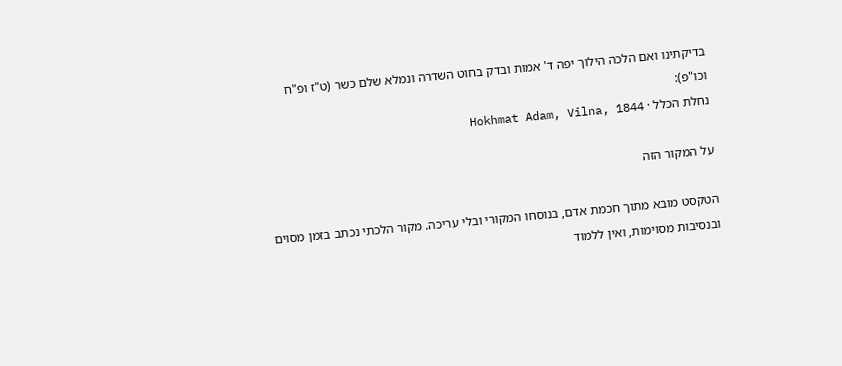בדיקתינו ואם הלכה הילוך יפה ד' אמות ובדק בחוט השדרה ונמלא שלם כשר (ט"ז ופ"ח וכו"פ):
נחלת הכלל · Hokhmat Adam, Vilna, 1844

על המקור הזה

הטקסט מובא מתוך חכמת אדם, בנוסחו המקורי ובלי עריכה. מקור הלכתי נכתב בזמן מסוים ובנסיבות מסוימות, ואין ללמוד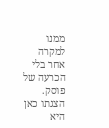ממנו למקרה אחר בלי הכרעה של פוסק. הצגתו כאן היא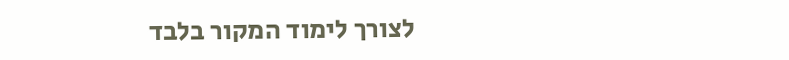לצורך לימוד המקור בלבד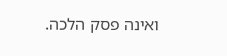ואינה פסק הלכה.